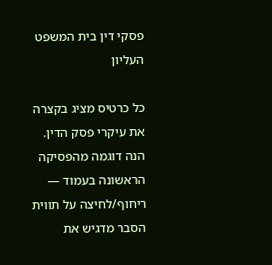פסקי דין בית המשפט העליון

כל כרטיס מציג בקצרה את עיקרי פסק הדין. הנה דוגמה מהפסיקה הראשונה בעמוד — ריחוף/לחיצה על תווית הסבר מדגיש את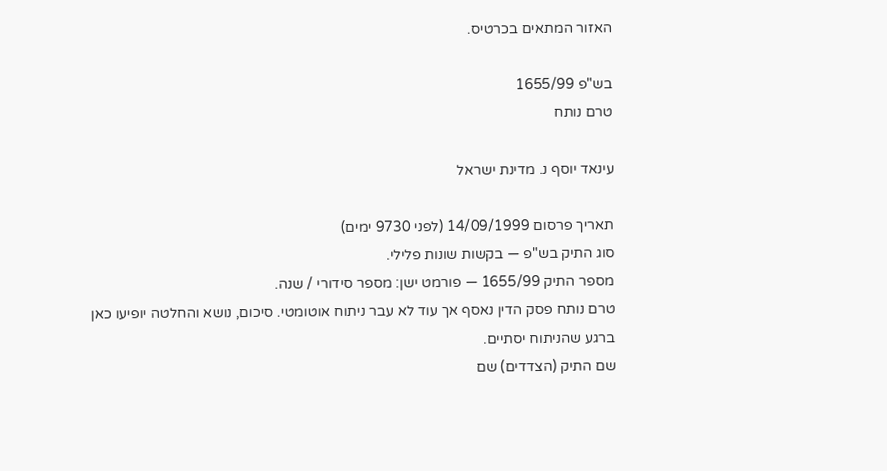האזור המתאים בכרטיס.

בש"פ 1655/99
טרם נותח

עינאד יוסף נ. מדינת ישראל

תאריך פרסום 14/09/1999 (לפני 9730 ימים)
סוג התיק בש"פ — בקשות שונות פלילי.
מספר התיק 1655/99 — פורמט ישן: מספר סידורי / שנה.
טרם נותח פסק הדין נאסף אך עוד לא עבר ניתוח אוטומטי. סיכום, נושא והחלטה יופיעו כאן ברגע שהניתוח יסתיים.
שם התיק (הצדדים) שם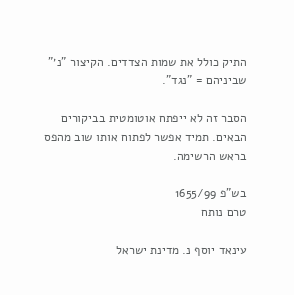התיק כולל את שמות הצדדים. הקיצור "נ׳" שביניהם = "נגד".

הסבר זה לא ייפתח אוטומטית בביקורים הבאים. תמיד אפשר לפתוח אותו שוב מהפס בראש הרשימה.

בש"פ 1655/99
טרם נותח

עינאד יוסף נ. מדינת ישראל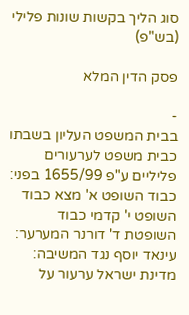סוג הליך בקשות שונות פלילי (בש"פ)

פסק הדין המלא

-
בבית המשפט העליון בשבתו כבית משפט לערעורים פליליים ע"פ 1655/99 בפני: כבוד השופט א' מצא כבוד השופט י' קדמי כבוד השופטת ד' דורנר המערער: עינאד יוסף נגד המשיבה: מדינת ישראל ערעור על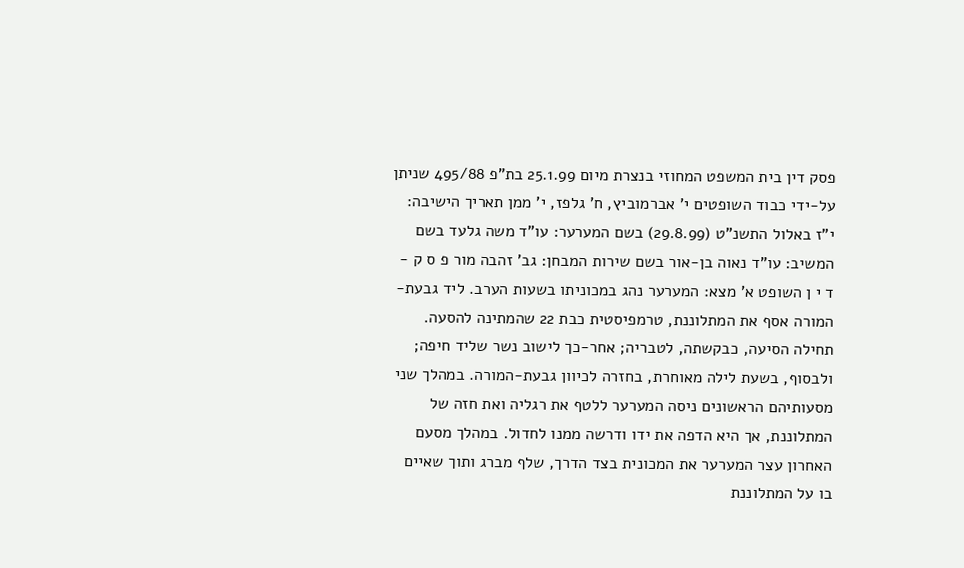פסק דין בית המשפט המחוזי בנצרת מיום 25.1.99 בת"פ 495/88 שניתן על-ידי כבוד השופטים י' אברמוביץ, ח' גלפז, י' ממן תאריך הישיבה: י"ז באלול התשנ"ט (29.8.99) בשם המערער: עו"ד משה גלעד בשם המשיב: עו"ד נאוה בן-אור בשם שירות המבחן: גב' זהבה מור פ ס ק - ד י ן השופט א' מצא: המערער נהג במכוניתו בשעות הערב. ליד גבעת-המורה אסף את המתלוננת, טרמפיסטית כבת 22 שהמתינה להסעה. תחילה הסיעה, כבקשתה, לטבריה; אחר-כך לישוב נשר שליד חיפה; ולבסוף, בשעת לילה מאוחרת, בחזרה לכיוון גבעת-המורה. במהלך שני מסעותיהם הראשונים ניסה המערער ללטף את רגליה ואת חזה של המתלוננת, אך היא הדפה את ידו ודרשה ממנו לחדול. במהלך מסעם האחרון עצר המערער את המכונית בצד הדרך, שלף מברג ותוך שאיים בו על המתלוננת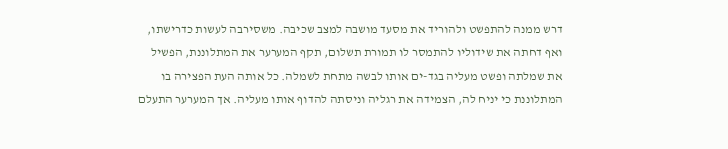דרש ממנה להתפשט ולהוריד את מסעד מושבה למצב שכיבה. משסירבה לעשות כדרישתו, ואף דחתה את שידוליו להתמסר לו תמורת תשלום, תקף המערער את המתלוננת, הפשיל את שמלתה ופשט מעליה בגד-ים אותו לבשה מתחת לשמלה. כל אותה העת הפצירה בו המתלוננת כי יניח לה, הצמידה את רגליה וניסתה להדוף אותו מעליה. אך המערער התעלם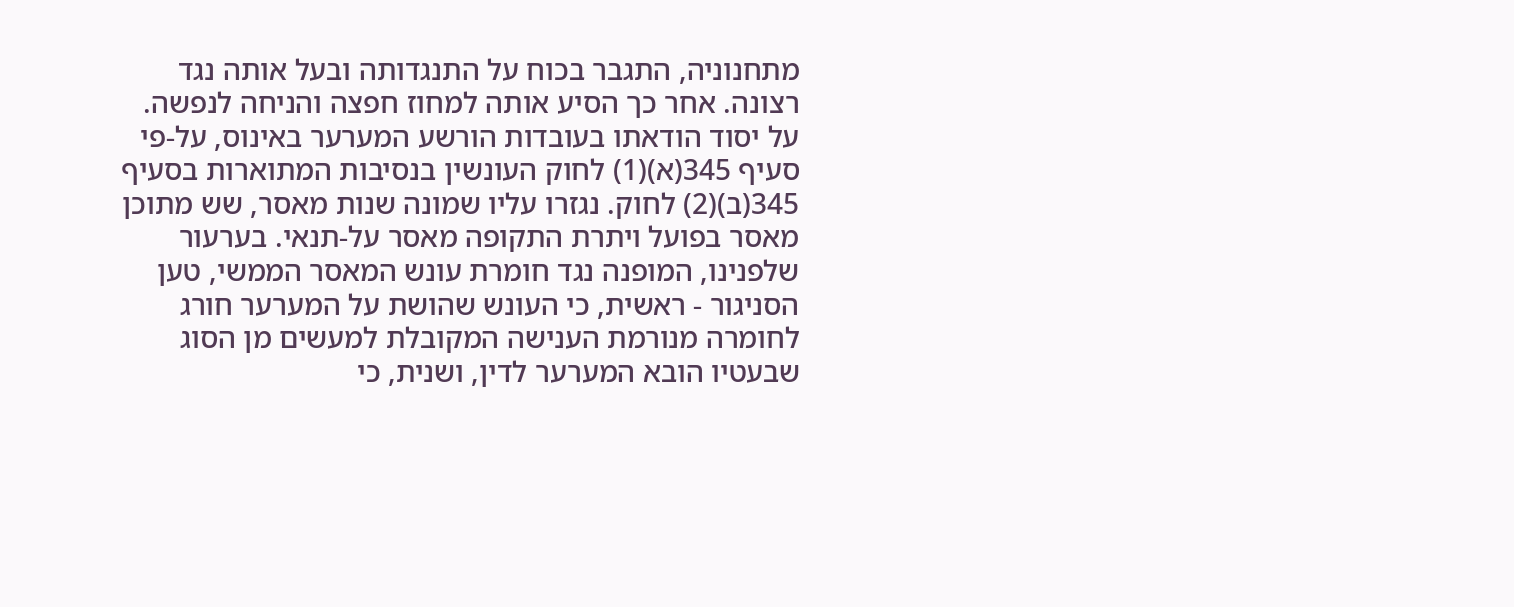מתחנוניה, התגבר בכוח על התנגדותה ובעל אותה נגד רצונה. אחר כך הסיע אותה למחוז חפצה והניחה לנפשה. על יסוד הודאתו בעובדות הורשע המערער באינוס, על-פי סעיף 345(א)(1) לחוק העונשין בנסיבות המתוארות בסעיף 345(ב)(2) לחוק. נגזרו עליו שמונה שנות מאסר, שש מתוכן מאסר בפועל ויתרת התקופה מאסר על-תנאי. בערעור שלפנינו, המופנה נגד חומרת עונש המאסר הממשי, טען הסניגור - ראשית, כי העונש שהושת על המערער חורג לחומרה מנורמת הענישה המקובלת למעשים מן הסוג שבעטיו הובא המערער לדין, ושנית, כי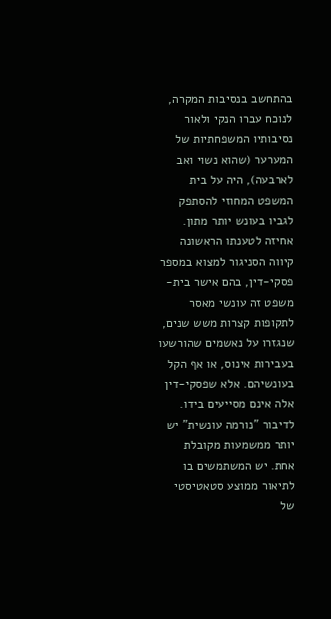בהתחשב בנסיבות המקרה, לנוכח עברו הנקי ולאור נסיבותיו המשפחתיות של המערער (שהוא נשוי ואב לארבעה), היה על בית המשפט המחוזי להסתפק לגביו בעונש יותר מתון. אחיזה לטענתו הראשונה קיווה הסניגור למצוא במספר פסקי-דין, בהם אישר בית-משפט זה עונשי מאסר לתקופות קצרות משש שנים, שנגזרו על נאשמים שהורשעו בעבירות אינוס, או אף הקל בעונשיהם. אלא שפסקי-דין אלה אינם מסייעים בידו. לדיבור "נורמה עונשית" יש יותר ממשמעות מקובלת אחת. יש המשתמשים בו לתיאור ממוצע סטאטיסטי של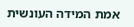אמת המידה העונשית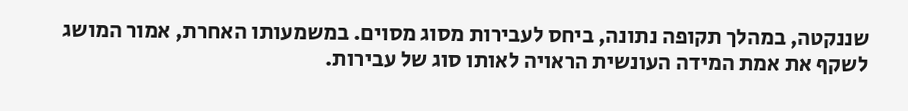שננקטה, במהלך תקופה נתונה, ביחס לעבירות מסוג מסוים. במשמעותו האחרת, אמור המושג לשקף את אמת המידה העונשית הראויה לאותו סוג של עבירות.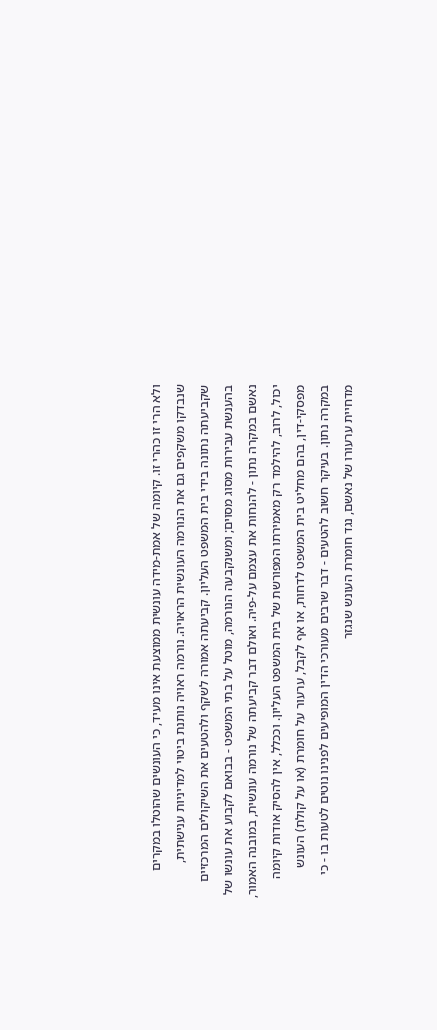ולא הרי זו כהרי זו. קיומה של אמת-מידה עונשית ממוצעת אינו מעיד, כי העונשים שהוטלו במקרים שנבדקו משקפים גם את הנורמה העונשית הראויה. נורמה ראויה נותנת ביטוי למדיניות ענישתית, שקביעתה נתונה בידי בית המשפט העליון. קביעתה אמורה לשקף ולהטעים את השיקולים המרכזיים בהענשת עבירות מסוג מסוים; ומשנקבעה הנורמה, מוטל על בתי המשפט - בבואם לקבוע את עונשו של נאשם במקרה נתון - להנחות את עצמם על-פיה. ואולם דבר קביעתה של נורמה עונשית, במובנה האמור, יכול, לרוב, להילמד רק מאמירתו המפורשת של בית המשפט העליון. וככלל, אין להסיק אודות קיומה מפסקי-דין, בהם מחליט בית המשפט לדחות, או אף לקבל, ערעור על חומרת (או על קולת) העונש במקרה נתון. בעיקר חשוב להטעים - דבר שרבים מעורכי הדין המופיעים לפנינו נוטים לטעות בו - כי מדחיית ערעורו של נאשם, נגד חומרת העונש שנגזר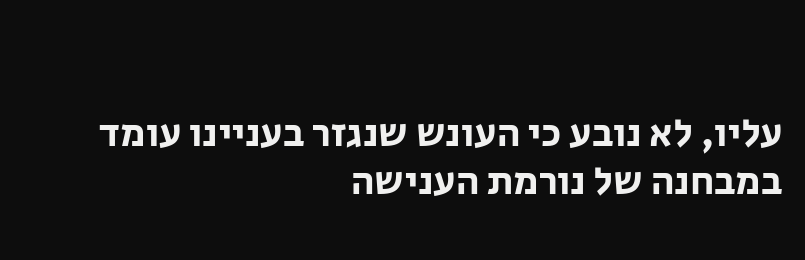עליו, לא נובע כי העונש שנגזר בעניינו עומד במבחנה של נורמת הענישה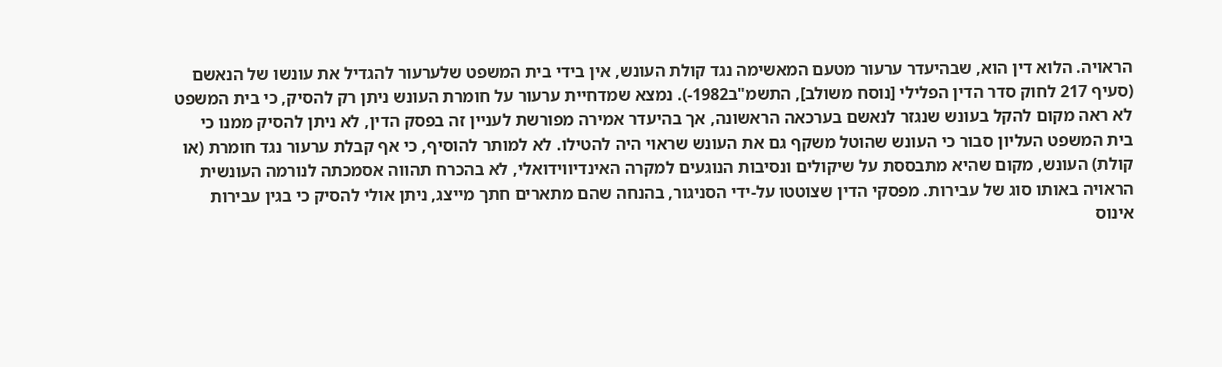הראויה. הלוא דין הוא, שבהיעדר ערעור מטעם המאשימה נגד קולת העונש, אין בידי בית המשפט שלערעור להגדיל את עונשו של הנאשם (סעיף 217 לחוק סדר הדין הפלילי [נוסח משולב], התשמ"ב1982-). נמצא שמדחיית ערעור על חומרת העונש ניתן רק להסיק, כי בית המשפט לא ראה מקום להקל בעונש שנגזר לנאשם בערכאה הראשונה, אך בהיעדר אמירה מפורשת לעניין זה בפסק הדין, לא ניתן להסיק ממנו כי בית המשפט העליון סבור כי העונש שהוטל משקף גם את העונש שראוי היה להטילו. לא למותר להוסיף, כי אף קבלת ערעור נגד חומרת (או קולת) העונש, מקום שהיא מתבססת על שיקולים ונסיבות הנוגעים למקרה האינדיווידואלי, לא בהכרח תהווה אסמכתה לנורמה העונשית הראויה באותו סוג של עבירות. מפסקי הדין שצוטטו על-ידי הסניגור, בהנחה שהם מתארים חתך מייצג, ניתן אולי להסיק כי בגין עבירות אינוס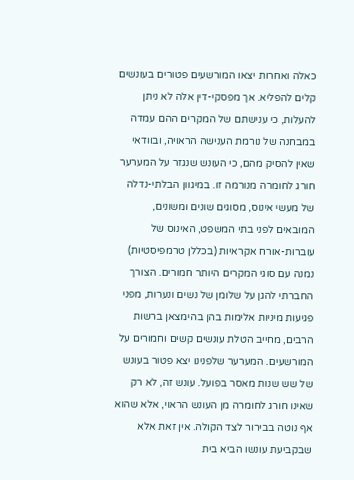כאלה ואחרות יצאו המורשעים פטורים בעונשים קלים להפליא. אך מפסקי-דין אלה לא ניתן להעלות, כי ענישתם של המקרים ההם עמדה במבחנה של נורמת הענישה הראויה, ובוודאי שאין להסיק מהם, כי העונש שנגזר על המערער חורג לחומרה מנורמה זו. במיגוון הבלתי-נדלה של מעשי אינוס, מסוגים שונים ומשונים, המובאים לפני בתי המשפט, האינוס של עוברות-אורח אקראיות (בכללן טרמפיסטיות) נמנה עם סוגי המקרים היותר חמורים. הצורך החברתי להגן על שלומן של נשים ונערות, מפני פגיעות מיניות אלימות בהן בהימצאן ברשות הרבים, מחייב הטלת עונשים קשים וחמורים על המורשעים. המערער שלפנינו יצא פטור בעונש של שש שנות מאסר בפועל. עונש זה, לא רק שאינו חורג לחומרה מן העונש הראוי, אלא שהוא אף נוטה בבירור לצד הקולה. אין זאת אלא שבקביעת עונשו הביא בית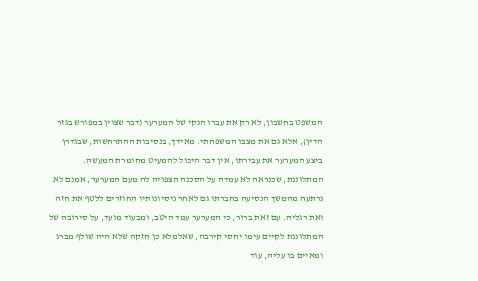המשפט בחשבון, לא רק את עברו הנקי של המערער (דבר שצוין במפורש בגזר הדין), אלא גם את מצבו המשפחתי. מאידך, בנסיבות ההתרחשות, שבגדרן ביצע המערער את עבירתו, אין דבר היכול להמעיט מחומרת המעשה. המתלוננת, שכנראה לא עמדה על הסכנה הצפויה לה מעם המערער, אמנם לא נרתעה מהמשך הנסיעה בחברתו גם לאחר ניסיונותיו החוזרים ללטף את חזה ואת רגליה. עם זאת ברור, כי המערער עמד היטב, ומבעוד מועד, על סירובה של המתלוננת לקיים עימו יחסי קירבה, שאלמלא כן חזקה שלא היה שולף מברג ומאיים בו עליה, עוד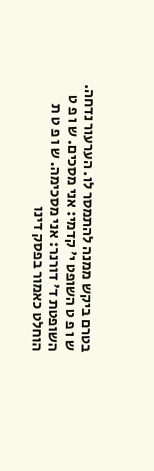בטרם ביקש ממנה להתמסר לו. הערעור נדחה. ש ו פ ט השופט י' קדמי: אני מסכים. ש ו פ ט השופטת ד' דורנר: אני מסכימה. ש ו פ ט ת הוחלט כאמור בפסק דינו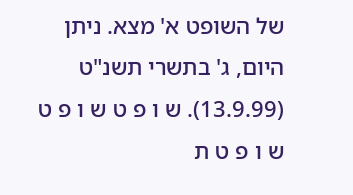של השופט א' מצא. ניתן היום, ג' בתשרי תשנ"ט (13.9.99). ש ו פ ט ש ו פ ט ש ו פ ט ת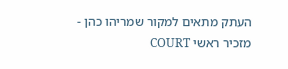העתק מתאים למקור שמריהו כהן - מזכיר ראשי COURT